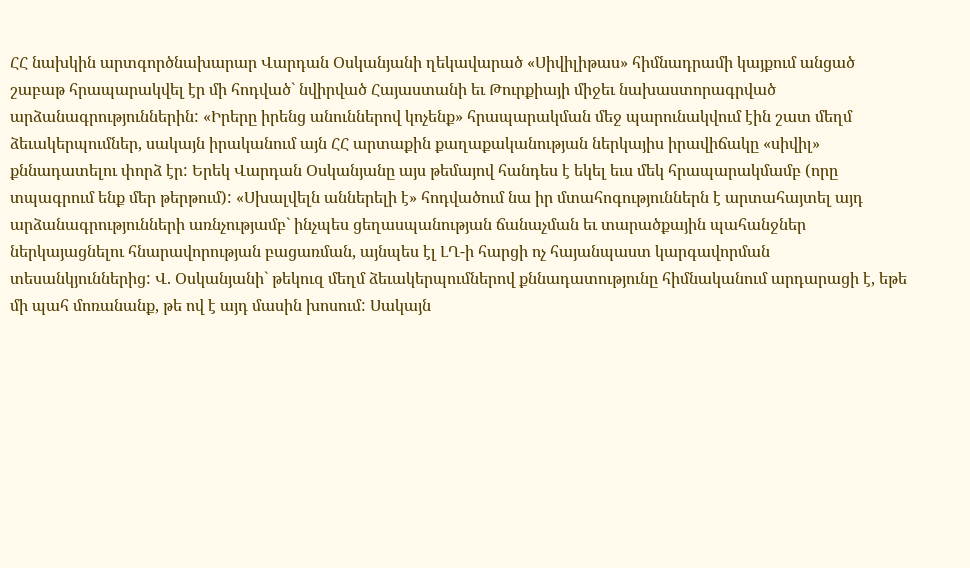ՀՀ նախկին արտգործնախարար Վարդան Օսկանյանի ղեկավարած «Սիվիլիթաս» հիմնադրամի կայքում անցած շաբաթ հրապարակվել էր մի հոդված` նվիրված Հայաստանի եւ Թուրքիայի միջեւ նախաստորագրված արձանագրություններին: «Իրերը իրենց անուններով կոչենք» հրապարակման մեջ պարունակվում էին շատ մեղմ ձեւակերպումներ, սակայն իրականում այն ՀՀ արտաքին քաղաքականության ներկայիս իրավիճակը «սիվիլ» քննադատելու փորձ էր: Երեկ Վարդան Օսկանյանը այս թեմայով հանդես է եկել եւս մեկ հրապարակմամբ (որը տպագրում ենք մեր թերթում): «Սխալվելն աններելի է» հոդվածում նա իր մտահոգություններն է արտահայտել այդ արձանագրությունների առնչությամբ` ինչպես ցեղասպանության ճանաչման եւ տարածքային պահանջներ ներկայացնելու հնարավորության բացառման, այնպես էլ ԼՂ-ի հարցի ոչ հայանպաստ կարգավորման տեսանկյուններից: Վ. Օսկանյանի` թեկուզ մեղմ ձեւակերպումներով քննադատությունը հիմնականում արդարացի է, եթե մի պահ մոռանանք, թե ով է այդ մասին խոսում: Սակայն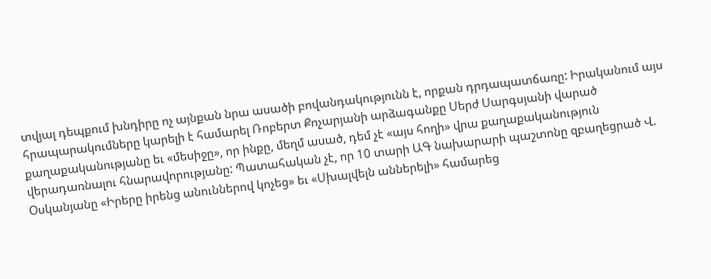տվյալ դեպքում խնդիրը ոչ այնքան նրա ասածի բովանդակությունն է, որքան դրդապատճառը: Իրականում այս հրապարակումները կարելի է համարել Ռոբերտ Քոչարյանի արձագանքը Սերժ Սարգսյանի վարած քաղաքականությանը եւ «մեսիջը», որ ինքը, մեղմ ասած, դեմ չէ «այս հողի» վրա քաղաքականություն վերադառնալու հնարավորությանը: Պատահական չէ, որ 10 տարի ԱԳ նախարարի պաշտոնը զբաղեցրած Վ. Օսկանյանը «Իրերը իրենց անուններով կոչեց» եւ «Սխալվելն աններելի» համարեց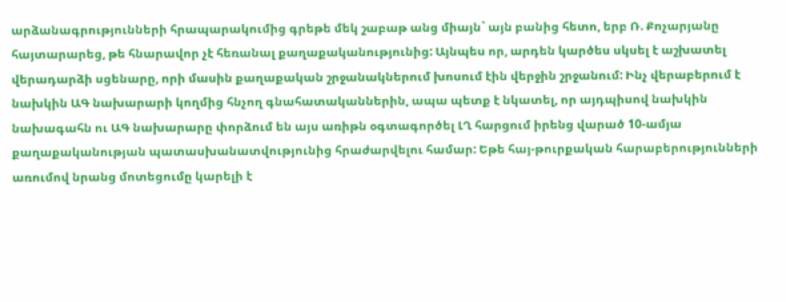արձանագրությունների հրապարակումից գրեթե մեկ շաբաթ անց միայն` այն բանից հետո, երբ Ռ. Քոչարյանը հայտարարեց, թե հնարավոր չէ հեռանալ քաղաքականությունից: Այնպես որ, արդեն կարծես սկսել է աշխատել վերադարձի սցենարը, որի մասին քաղաքական շրջանակներում խոսում էին վերջին շրջանում: Ինչ վերաբերում է նախկին ԱԳ նախարարի կողմից հնչող գնահատականներին, ապա պետք է նկատել, որ այդպիսով նախկին նախագահն ու ԱԳ նախարարը փորձում են այս առիթն օգտագործել ԼՂ հարցում իրենց վարած 10-ամյա քաղաքականության պատասխանատվությունից հրաժարվելու համար: Եթե հայ-թուրքական հարաբերությունների առումով նրանց մոտեցումը կարելի է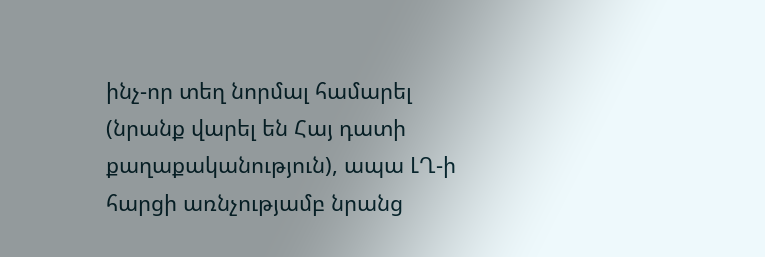ինչ-որ տեղ նորմալ համարել (նրանք վարել են Հայ դատի քաղաքականություն), ապա ԼՂ-ի հարցի առնչությամբ նրանց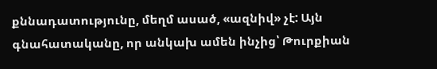քննադատությունը, մեղմ ասած, «ազնիվ» չէ: Այն գնահատականը, որ անկախ ամեն ինչից՝ Թուրքիան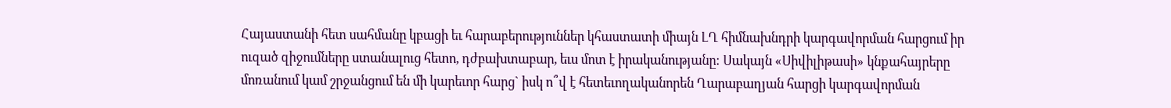Հայաստանի հետ սահմանը կբացի եւ հարաբերություններ կհաստատի միայն ԼՂ հիմնախնդրի կարգավորման հարցում իր ուզած զիջումները ստանալուց հետո, դժբախտաբար, եւս մոտ է իրականությանը: Սակայն «Սիվիլիթասի» կնքահայրերը մոռանում կամ շրջանցում են մի կարեւոր հարց` իսկ ո՞վ է հետեւողականորեն Ղարաբաղյան հարցի կարգավորման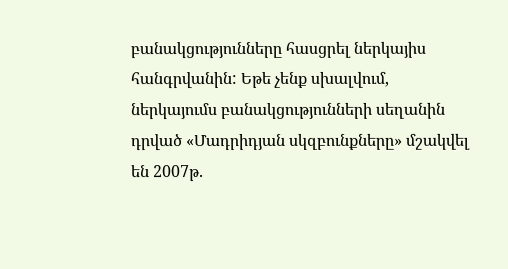բանակցությունները հասցրել ներկայիս հանգրվանին: Եթե չենք սխալվում, ներկայումս բանակցությունների սեղանին դրված «Մադրիդյան սկզբունքները» մշակվել են 2007թ.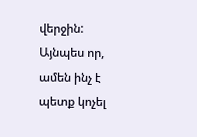վերջին: Այնպես որ, ամեն ինչ է պետք կոչել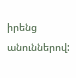իրենց անուններով: